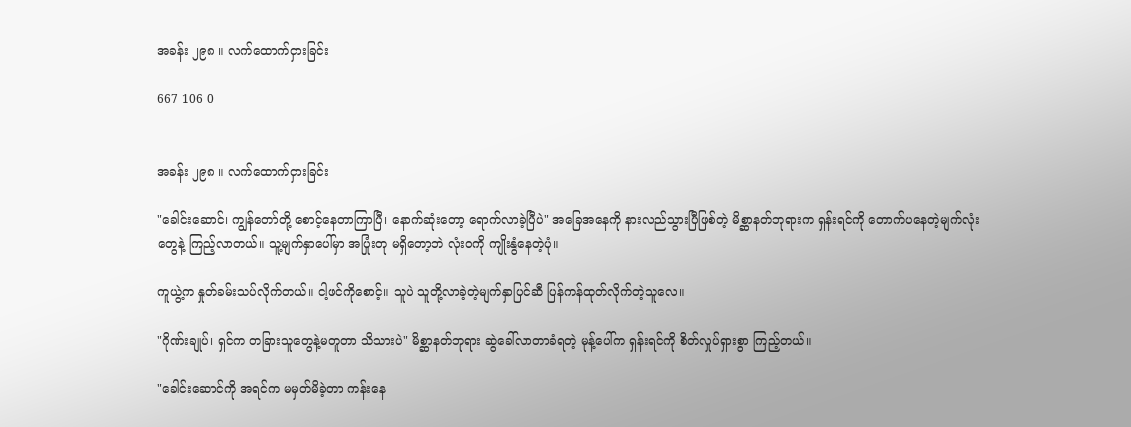အခန်း ၂၉၈ ။ လက်ထောက်ငှားခြင်း

667 106 0


အခန်း ၂၉၈ ။ လက်ထောက်ငှားခြင်း

"ခေါင်းဆောင်၊ ကျွန်တော်တို့ စောင့်နေတာကြာပြီ၊ နောက်ဆုံးတော့ ရောက်လာခဲ့ပြီပဲ" အခြေအနေကို နားလည်သွားပြီဖြစ်တဲ့ မိစ္ဆာနတ်ဘုရားက ရှန်းရင်ကို တောက်ပနေတဲ့မျက်လုံးတွေနဲ့ ကြည့်လာတယ်။ သူ့မျက်နှာပေါ်မှာ အပြုံးတု မရှိတော့ဘဲ လုံးဝကို ကျိုးနွံနေတဲ့ပုံ။

ကူယွဲ့က နှုတ်ခမ်းသပ်လိုက်တယ်။ ငါ့ဖင်ကိုစောင့်။ သူပဲ သူတို့လာခဲ့တဲ့မျက်နှာပြင်ဆီ ပြန်ကန်ထုတ်လိုက်တဲ့သူလေ။

"ဂိုဏ်းချုပ်၊ ရှင်က တခြားသူတွေနဲ့မတူတာ သိသားပဲ" မိစ္ဆာနတ်ဘုရား ဆွဲခေါ်လာတာခံရတဲ့ မုန့်ပေါ်က ရှန်းရင်ကို စိတ်လှုပ်ရှားစွာ ကြည့်တယ်။

"ခေါင်းဆောင်ကို အရင်က မမှတ်မိခဲ့တာ ကန်းနေ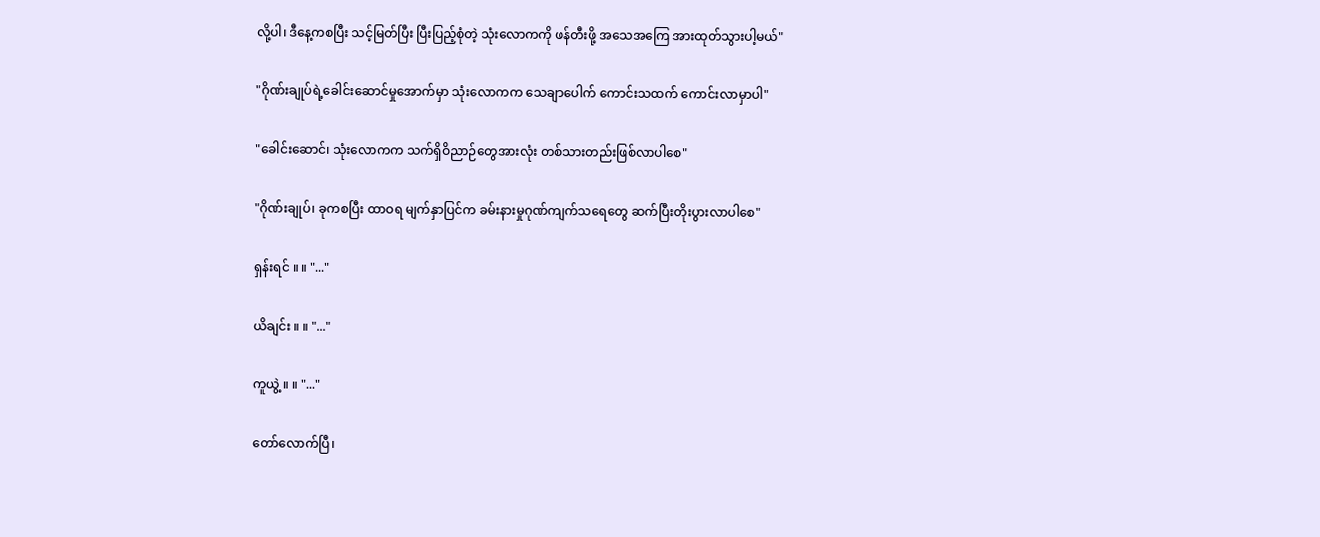လို့ပါ၊ ဒီနေ့ကစပြီး သင့်မြတ်ပြီး ပြီးပြည့်စုံတဲ့ သုံးလောကကို ဖန်တီးဖို့ အသေအကြေ အားထုတ်သွားပါ့မယ်"

"ဂိုဏ်းချုပ်ရဲ့ခေါင်းဆောင်မှုအောက်မှာ သုံးလောကက သေချာပေါက် ကောင်းသထက် ကောင်းလာမှာပါ"

"ခေါင်းဆောင်၊ သုံးလောကက သက်ရှိဝိညာဉ်တွေအားလုံး တစ်သားတည်းဖြစ်လာပါစေ"

"ဂိုဏ်းချုပ်၊ ခုကစပြီး ထာဝရ မျက်နှာပြင်က ခမ်းနားမှုဂုဏ်ကျက်သရေတွေ ဆက်ပြီးတိုးပွားလာပါစေ"

ရှန်းရင် ။ ။ "..."

ယိချင်း ။ ။ "..."

ကူယွဲ့ ။ ။ "..."

တော်လောက်ပြီ၊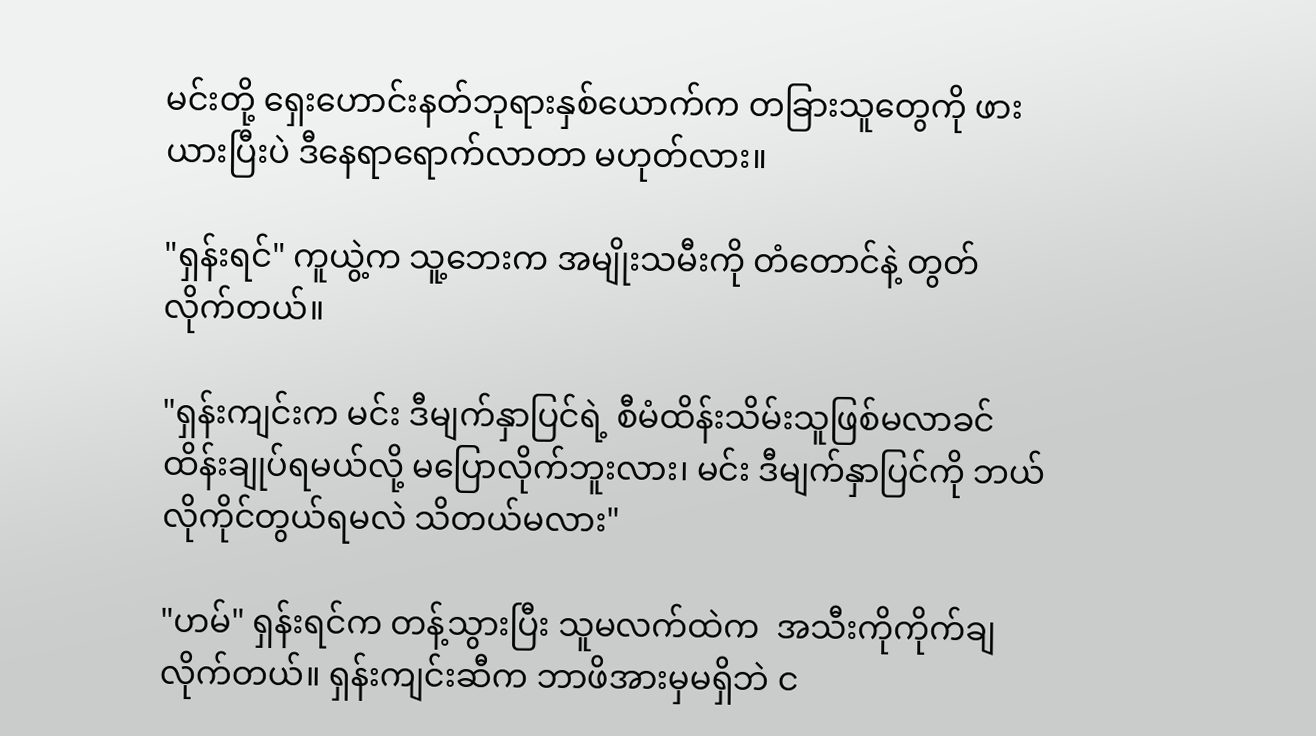မင်းတို့ ရှေးဟောင်းနတ်ဘုရားနှစ်ယောက်က တခြားသူတွေကို ဖားယားပြီးပဲ ဒီနေရာရောက်လာတာ မဟုတ်လား။

"ရှန်းရင်" ကူယွဲ့က သူ့ဘေးက အမျိုးသမီးကို တံတောင်နဲ့ တွတ်လိုက်တယ်။

"ရှန်းကျင်းက မင်း ဒီမျက်နှာပြင်ရဲ့ စီမံထိန်းသိမ်းသူဖြစ်မလာခင် ထိန်းချုပ်ရမယ်လို့ မပြောလိုက်ဘူးလား၊ မင်း ဒီမျက်နှာပြင်ကို ဘယ်လိုကိုင်တွယ်ရမလဲ သိတယ်မလား"

"ဟမ်" ရှန်းရင်က တန့်သွားပြီး သူမလက်ထဲက  အသီးကိုကိုက်ချလိုက်တယ်။ ရှန်းကျင်းဆီက ဘာဖိအားမှမရှိဘဲ င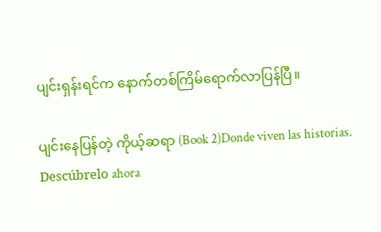ပျင်းရှန်းရင်က နောက်တစ်ကြိမ်ရောက်လာပြန်ပြီ။

ပျင်းနေပြန်တဲ့ ကိုယ့်ဆရာ (Book 2)Donde viven las historias. Descúbrelo ahora